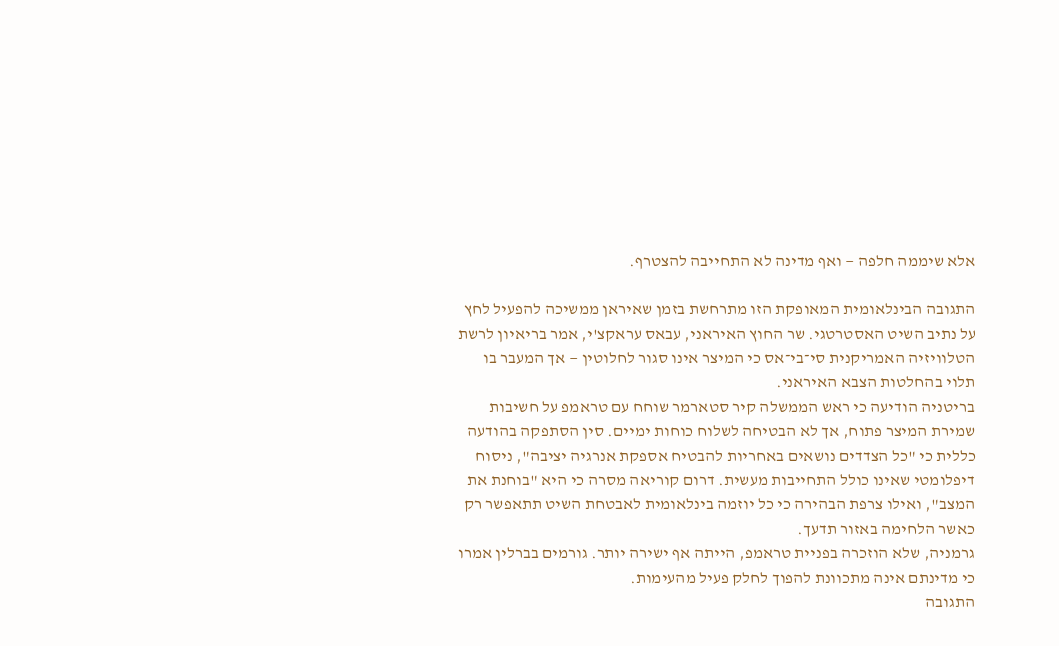אלא שיממה חלפה — ואף מדינה לא התחייבה להצטרף.

התגובה הבינלאומית המאופקת הזו מתרחשת בזמן שאיראן ממשיכה להפעיל לחץ על נתיב השיט האסטרטגי. שר החוץ האיראני, עבאס עראקצ'י, אמר בריאיון לרשת הטלוויזיה האמריקנית סי־בי־אס כי המיצר אינו סגור לחלוטין — אך המעבר בו תלוי בהחלטות הצבא האיראני.
בריטניה הודיעה כי ראש הממשלה קיר סטארמר שוחח עם טראמפ על חשיבות שמירת המיצר פתוח, אך לא הבטיחה לשלוח כוחות ימיים. סין הסתפקה בהודעה כללית כי "כל הצדדים נושאים באחריות להבטיח אספקת אנרגיה יציבה", ניסוח דיפלומטי שאינו כולל התחייבות מעשית. דרום קוריאה מסרה כי היא "בוחנת את המצב", ואילו צרפת הבהירה כי כל יוזמה בינלאומית לאבטחת השיט תתאפשר רק כאשר הלחימה באזור תדעך.
גרמניה, שלא הוזכרה בפניית טראמפ, הייתה אף ישירה יותר. גורמים בברלין אמרו כי מדינתם אינה מתכוונת להפוך לחלק פעיל מהעימות.
התגובה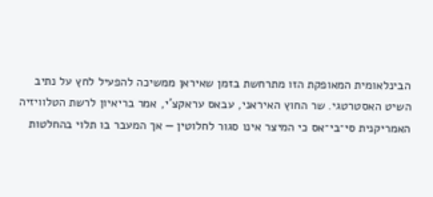הבינלאומית המאופקת הזו מתרחשת בזמן שאיראן ממשיכה להפעיל לחץ על נתיב השיט האסטרטגי. שר החוץ האיראני, עבאס עראקצ'י, אמר בריאיון לרשת הטלוויזיה האמריקנית סי־בי־אס כי המיצר אינו סגור לחלוטין — אך המעבר בו תלוי בהחלטות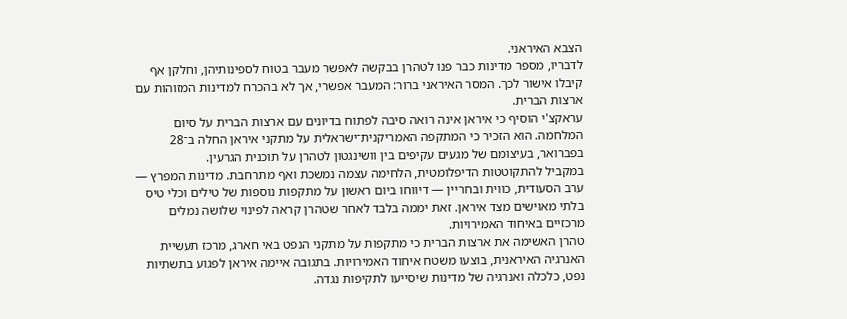הצבא האיראני.
לדבריו, מספר מדינות כבר פנו לטהרן בבקשה לאפשר מעבר בטוח לספינותיהן, וחלקן אף קיבלו אישור לכך. המסר האיראני ברור: המעבר אפשרי, אך לא בהכרח למדינות המזוהות עם ארצות הברית.
עראקצ'י הוסיף כי איראן אינה רואה סיבה לפתוח בדיונים עם ארצות הברית על סיום המלחמה. הוא הזכיר כי המתקפה האמריקנית־ישראלית על מתקני איראן החלה ב־28 בפברואר, בעיצומם של מגעים עקיפים בין וושינגטון לטהרן על תוכנית הגרעין.
במקביל להתקוטטות הדיפלומטית, הלחימה עצמה נמשכת ואף מתרחבת. מדינות המפרץ — ערב הסעודית, כווית ובחריין — דיווחו ביום ראשון על מתקפות נוספות של טילים וכלי טיס בלתי מאוישים מצד איראן. זאת יממה בלבד לאחר שטהרן קראה לפינוי שלושה נמלים מרכזיים באיחוד האמירויות.
טהרן האשימה את ארצות הברית כי מתקפות על מתקני הנפט באי חארג, מרכז תעשיית האנרגיה האיראנית, בוצעו משטח איחוד האמירויות. בתגובה איימה איראן לפגוע בתשתיות נפט, כלכלה ואנרגיה של מדינות שיסייעו לתקיפות נגדה.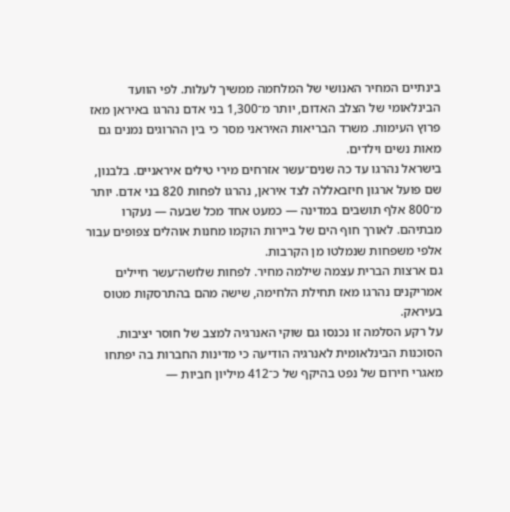בינתיים המחיר האנושי של המלחמה ממשיך לעלות. לפי הוועד הבינלאומי של הצלב האדום, יותר מ־1,300 בני אדם נהרגו באיראן מאז פרוץ העימות. משרד הבריאות האיראני מסר כי בין ההרוגים נמנים גם מאות נשים וילדים.
בישראל נהרגו עד כה שנים־עשר אזרחים מירי טילים איראניים. בלבנון, שם פועל ארגון חיזבאללה לצד איראן, נהרגו לפחות 820 בני אדם. יותר מ־800 אלף תושבים במדינה — כמעט אחד מכל שבעה — נעקרו מבתיהם. לאורך חוף הים של ביירות הוקמו מחנות אוהלים צפופים עבור אלפי משפחות שנמלטו מן הקרבות.
גם ארצות הברית עצמה שילמה מחיר. לפחות שלושה־עשר חיילים אמריקנים נהרגו מאז תחילת הלחימה, שישה מהם בהתרסקות מטוס בעיראק.
על רקע הסלמה זו נכנסו גם שוקי האנרגיה למצב של חוסר יציבות. הסוכנות הבינלאומית לאנרגיה הודיעה כי מדינות החברות בה יפתחו מאגרי חירום של נפט בהיקף של כ־412 מיליון חביות —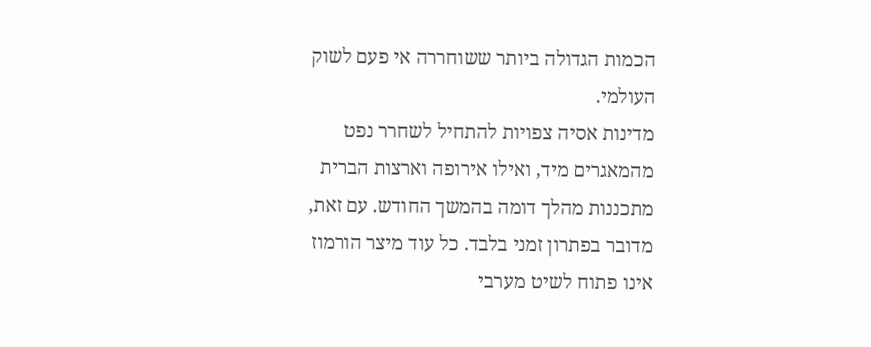הכמות הגדולה ביותר ששוחררה אי פעם לשוק העולמי.
מדינות אסיה צפויות להתחיל לשחרר נפט מהמאגרים מיד, ואילו אירופה וארצות הברית מתכננות מהלך דומה בהמשך החודש. עם זאת, מדובר בפתרון זמני בלבד. כל עוד מיצר הורמוז אינו פתוח לשיט מערבי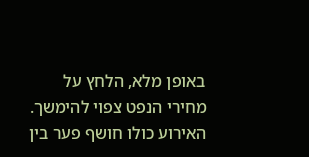באופן מלא, הלחץ על מחירי הנפט צפוי להימשך.
האירוע כולו חושף פער בין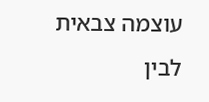עוצמה צבאית לבין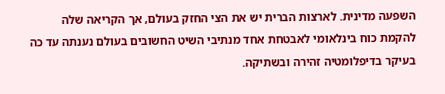השפעה מדינית. לארצות הברית יש את הצי החזק בעולם, אך הקריאה שלה להקמת כוח בינלאומי לאבטחת אחד מנתיבי השיט החשובים בעולם נענתה עד כה בעיקר בדיפלומטיה זהירה ובשתיקה.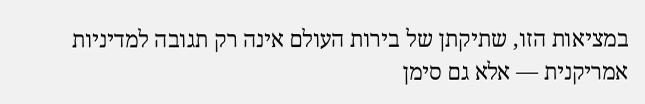במציאות הזו, שתיקתן של בירות העולם אינה רק תגובה למדיניות אמריקנית — אלא גם סימן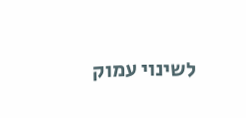לשינוי עמוק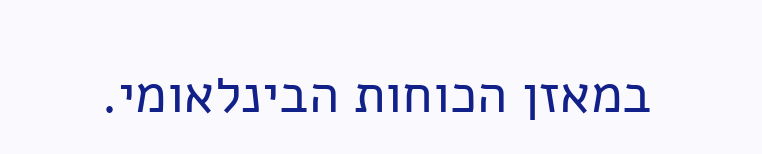במאזן הכוחות הבינלאומי.